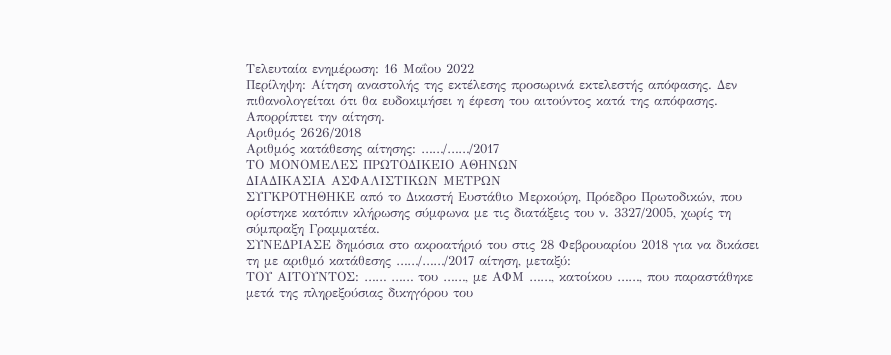Τελευταία ενημέρωση: 16 Μαΐου 2022
Περίληψη: Αίτηση αναστολής της εκτέλεσης προσωρινά εκτελεστής απόφασης. Δεν πιθανολογείται ότι θα ευδοκιμήσει η έφεση του αιτούντος κατά της απόφασης. Απορρίπτει την αίτηση.
Αριθμός 2626/2018
Αριθμός κατάθεσης αίτησης: ……/……/2017
ΤΟ ΜΟΝΟΜΕΛΕΣ ΠΡΩΤΟΔΙΚΕΙΟ ΑΘΗΝΩΝ
ΔΙΑΔΙΚΑΣΙΑ ΑΣΦΑΛΙΣΤΙΚΩΝ ΜΕΤΡΩΝ
ΣΥΓΚΡΟΤΗΘΗΚΕ από το Δικαστή Ευστάθιο Μερκούρη, Πρόεδρο Πρωτοδικών, που ορίστηκε κατόπιν κλήρωσης σύμφωνα με τις διατάξεις του ν. 3327/2005, χωρίς τη σύμπραξη Γραμματέα.
ΣΥΝΕΔΡΙΑΣΕ δημόσια στο ακροατήριό του στις 28 Φεβρουαρίου 2018 για να δικάσει τη με αριθμό κατάθεσης ……/……/2017 αίτηση, μεταξύ:
ΤΟΥ ΑΙΤΟΥΝΤΟΣ: …… …… του ……, με ΑΦΜ ……, κατοίκου ……, που παραστάθηκε μετά της πληρεξούσιας δικηγόρου του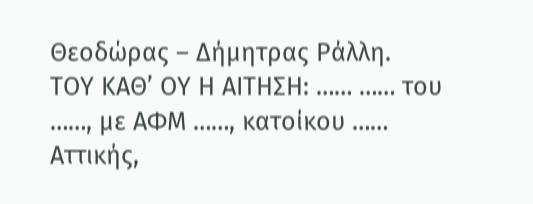Θεοδώρας – Δήμητρας Ράλλη.
ΤΟΥ ΚΑΘ’ ΟΥ Η ΑΙΤΗΣΗ: …… …… του ……, με ΑΦΜ ……, κατοίκου …… Αττικής,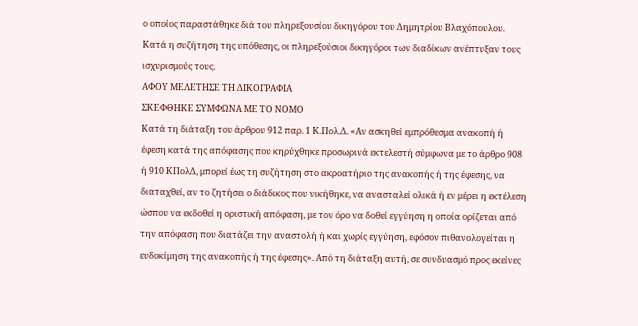ο οποίος παραστάθηκε διά του πληρεξουσίου δικηγόρου του Δημητρίου Βλαχόπουλου.
Κατά η συζήτηση της υπόθεσης, οι πληρεξούσιοι δικηγόροι των διαδίκων ανέπτυξαν τους ισχυρισμούς τους.
ΑΦΟΥ ΜΕΛΕΤΗΣΕ ΤΗ ΔΙΚΟΓΡΑΦΙΑ
ΣΚΕΦΘΗΚΕ ΣΥΜΦΩΝΑ ΜΕ ΤΟ ΝΟΜΟ
Κατά τη διάταξη του άρθρου 912 παρ. 1 Κ.Πολ.Δ. «Αν ασκηθεί εμπρόθεσμα ανακοπή ή έφεση κατά της απόφασης που κηρύχθηκε προσωρινά εκτελεστή σύμφωνα με το άρθρο 908 ή 910 ΚΠολΔ, μπορεί έως τη συζήτηση στο ακροατήριο της ανακοπής ή της έφεσης, να διαταχθεί, αν το ζητήσει ο διάδικος που νικήθηκε, να ανασταλεί ολικά ή εν μέρει η εκτέλεση ώσπου να εκδοθεί η οριστική απόφαση, με τον όρο να δοθεί εγγύηση η οποία ορίζεται από την απόφαση που διατάζει την αναστολή ή και χωρίς εγγύηση, εφόσον πιθανολογείται η ευδοκίμηση της ανακοπής ή της έφεσης». Από τη διάταξη αυτή, σε συνδυασμό προς εκείνες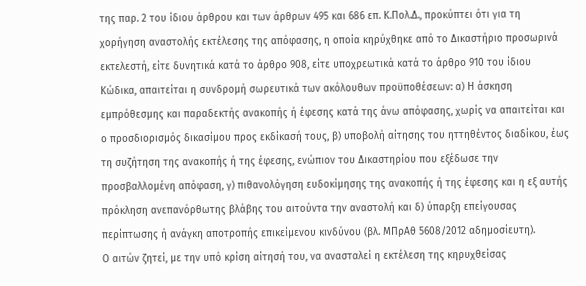της παρ. 2 του ίδιου άρθρου και των άρθρων 495 και 686 επ. Κ.Πολ.Δ., προκύπτει ότι για τη χορήγηση αναστολής εκτέλεσης της απόφασης, η οποία κηρύχθηκε από το Δικαστήριο προσωρινά εκτελεστή, είτε δυνητικά κατά το άρθρο 908, είτε υποχρεωτικά κατά το άρθρο 910 του ίδιου Κώδικα, απαιτείται η συνδρομή σωρευτικά των ακόλουθων προϋποθέσεων: α) Η άσκηση εμπρόθεσμης και παραδεκτής ανακοπής ή έφεσης κατά της άνω απόφασης, χωρίς να απαιτείται και ο προσδιορισμός δικασίμου προς εκδίκασή τους, β) υποβολή αίτησης του ηττηθέντος διαδίκου, έως τη συζήτηση της ανακοπής ή της έφεσης, ενώπιον του Δικαστηρίου που εξέδωσε την προσβαλλομένη απόφαση, γ) πιθανολόγηση ευδοκίμησης της ανακοπής ή της έφεσης και η εξ αυτής πρόκληση ανεπανόρθωτης βλάβης του αιτούντα την αναστολή και δ) ύπαρξη επείγουσας περίπτωσης ή ανάγκη αποτροπής επικείμενου κινδύνου (βλ. ΜΠρΑθ 5608/2012 αδημοσίευτη).
Ο αιτών ζητεί, με την υπό κρίση αίτησή του, να ανασταλεί η εκτέλεση της κηρυχθείσας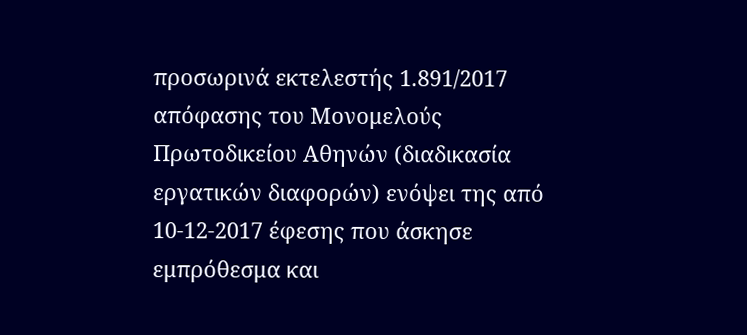προσωρινά εκτελεστής 1.891/2017 απόφασης του Μονομελούς Πρωτοδικείου Αθηνών (διαδικασία εργατικών διαφορών) ενόψει της από 10-12-2017 έφεσης που άσκησε εμπρόθεσμα και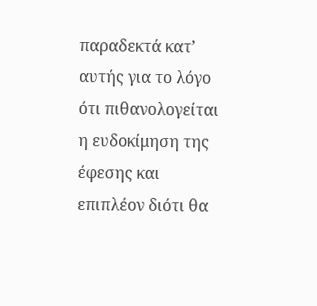παραδεκτά κατ’ αυτής για το λόγο ότι πιθανολογείται η ευδοκίμηση της έφεσης και επιπλέον διότι θα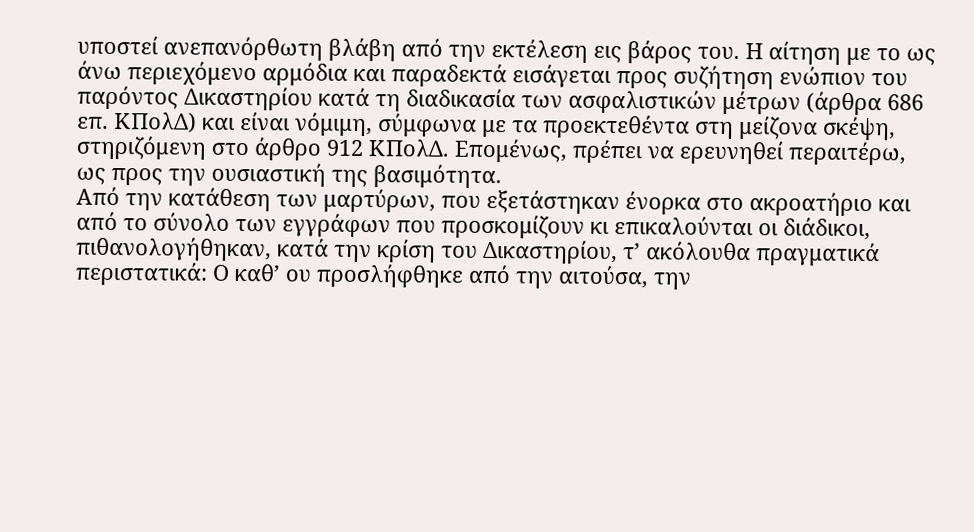υποστεί ανεπανόρθωτη βλάβη από την εκτέλεση εις βάρος του. Η αίτηση με το ως άνω περιεχόμενο αρμόδια και παραδεκτά εισάγεται προς συζήτηση ενώπιον του παρόντος Δικαστηρίου κατά τη διαδικασία των ασφαλιστικών μέτρων (άρθρα 686 επ. ΚΠολΔ) και είναι νόμιμη, σύμφωνα με τα προεκτεθέντα στη μείζονα σκέψη, στηριζόμενη στο άρθρο 912 ΚΠολΔ. Επομένως, πρέπει να ερευνηθεί περαιτέρω, ως προς την ουσιαστική της βασιμότητα.
Από την κατάθεση των μαρτύρων, που εξετάστηκαν ένορκα στο ακροατήριο και από το σύνολο των εγγράφων που προσκομίζουν κι επικαλούνται οι διάδικοι, πιθανολογήθηκαν, κατά την κρίση του Δικαστηρίου, τ’ ακόλουθα πραγματικά περιστατικά: Ο καθ’ ου προσλήφθηκε από την αιτούσα, την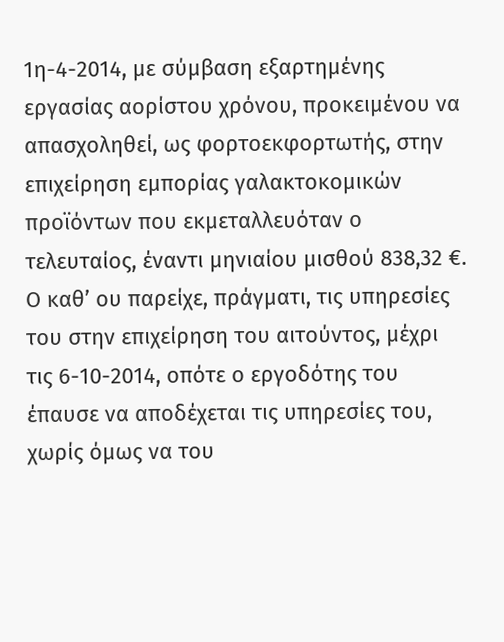1η-4-2014, με σύμβαση εξαρτημένης εργασίας αορίστου χρόνου, προκειμένου να απασχοληθεί, ως φορτοεκφορτωτής, στην επιχείρηση εμπορίας γαλακτοκομικών προϊόντων που εκμεταλλευόταν ο τελευταίος, έναντι μηνιαίου μισθού 838,32 €. Ο καθ’ ου παρείχε, πράγματι, τις υπηρεσίες του στην επιχείρηση του αιτούντος, μέχρι τις 6-10-2014, οπότε ο εργοδότης του έπαυσε να αποδέχεται τις υπηρεσίες του, χωρίς όμως να του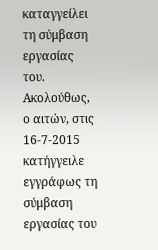καταγγείλει τη σύμβαση εργασίας του. Ακολούθως, ο αιτών, στις 16-7-2015 κατήγγειλε εγγράφως τη σύμβαση εργασίας του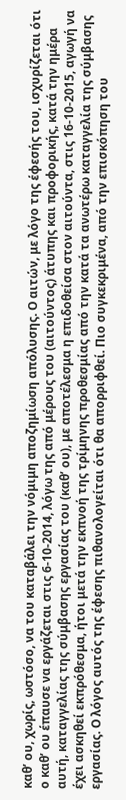καθ’ ου, χωρίς, ωστόσο, να του καταβάλει την νόμιμη αποζημίωση απόλυσης. Ο αιτών, με λόγο της έφεσής του, ισχυρίζεται ότι ο καθ’ ου έπαυσε να εργάζεται στις 6-10-2014, λόγω της από μέρους του (αιτούντος) άτυπης και προφορικής, κατά την ημέρα αυτή, καταγγελίας της σύμβασης εργασίας του (καθ’ ου), με αποτέλεσμα η επιδοθείσα στον αιτούντα, στις 16-10-2015, αγωγή να έχει ασκηθεί εκπρόθεσμα, ήτοι μετά την εκπνοή της τρίμηνης προθεσμίας από την κατά τα ανωτέρω καταγγελία της σύμβασης εργασίας. Ο λόγος αυτός της έφεσης πιθανολογείται ότι θα απορριφθεί. Πιο συγκεκριμένα, από την επισκόπηση του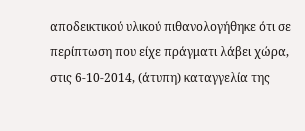αποδεικτικού υλικού πιθανολογήθηκε ότι σε περίπτωση που είχε πράγματι λάβει χώρα, στις 6-10-2014, (άτυπη) καταγγελία της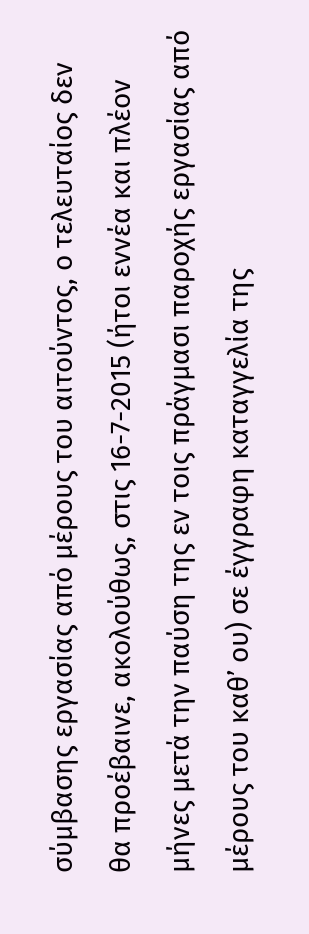σύμβασης εργασίας από μέρους του αιτούντος, ο τελευταίος δεν θα προέβαινε, ακολούθως, στις 16-7-2015 (ήτοι εννέα και πλέον μήνες μετά την παύση της εν τοις πράγμασι παροχής εργασίας από μέρους του καθ’ ου) σε έγγραφη καταγγελία της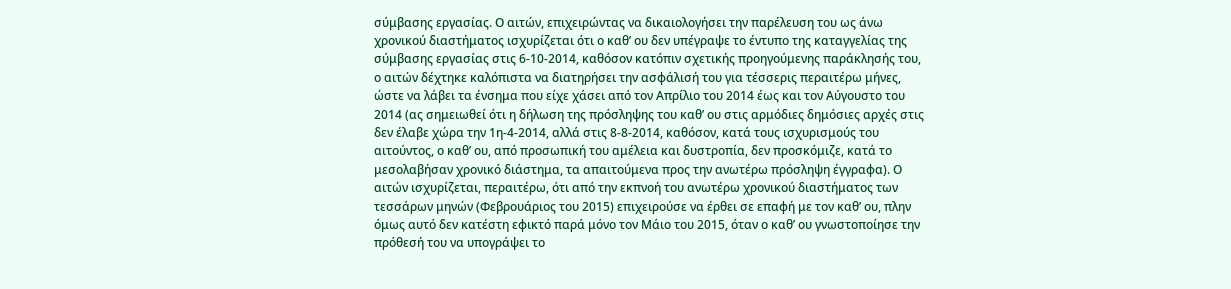σύμβασης εργασίας. Ο αιτών, επιχειρώντας να δικαιολογήσει την παρέλευση του ως άνω χρονικού διαστήματος ισχυρίζεται ότι ο καθ’ ου δεν υπέγραψε το έντυπο της καταγγελίας της σύμβασης εργασίας στις 6-10-2014, καθόσον κατόπιν σχετικής προηγούμενης παράκλησής του, ο αιτών δέχτηκε καλόπιστα να διατηρήσει την ασφάλισή του για τέσσερις περαιτέρω μήνες, ώστε να λάβει τα ένσημα που είχε χάσει από τον Απρίλιο του 2014 έως και τον Αύγουστο του 2014 (ας σημειωθεί ότι η δήλωση της πρόσληψης του καθ’ ου στις αρμόδιες δημόσιες αρχές στις δεν έλαβε χώρα την 1η-4-2014, αλλά στις 8-8-2014, καθόσον, κατά τους ισχυρισμούς του αιτούντος, ο καθ’ ου, από προσωπική του αμέλεια και δυστροπία, δεν προσκόμιζε, κατά το μεσολαβήσαν χρονικό διάστημα, τα απαιτούμενα προς την ανωτέρω πρόσληψη έγγραφα). Ο αιτών ισχυρίζεται, περαιτέρω, ότι από την εκπνοή του ανωτέρω χρονικού διαστήματος των τεσσάρων μηνών (Φεβρουάριος του 2015) επιχειρούσε να έρθει σε επαφή με τον καθ’ ου, πλην όμως αυτό δεν κατέστη εφικτό παρά μόνο τον Μάιο του 2015, όταν ο καθ’ ου γνωστοποίησε την πρόθεσή του να υπογράψει το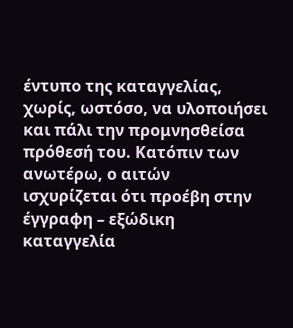έντυπο της καταγγελίας, χωρίς, ωστόσο, να υλοποιήσει και πάλι την προμνησθείσα πρόθεσή του. Κατόπιν των ανωτέρω, ο αιτών ισχυρίζεται ότι προέβη στην έγγραφη – εξώδικη καταγγελία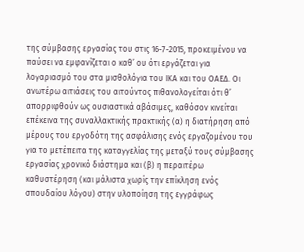της σύμβασης εργασίας του στις 16-7-2015, προκειμένου να παύσει να εμφανίζεται ο καθ’ ου ότι εργάζεται για λογαριασμό του στα μισθολόγια του ΙΚΑ και του ΟΑΕΔ. Οι ανωτέρω αιτιάσεις του αιτούντος πιθανολογείται ότι θ’ απορριφθούν ως ουσιαστικά αβάσιμες, καθόσον κινείται επέκεινα της συναλλακτικής πρακτικής (α) η διατήρηση από μέρους του εργοδότη της ασφάλισης ενός εργαζομένου του για το μετέπειτα της καταγγελίας της μεταξύ τους σύμβασης εργασίας χρονικό διάστημα και (β) η περαιτέρω καθυστέρηση (και μάλιστα χωρίς την επίκληση ενός σπουδαίου λόγου) στην υλοποίηση της εγγράφως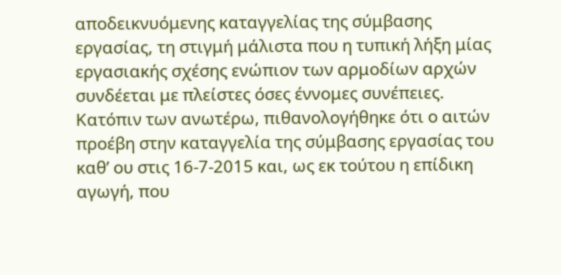αποδεικνυόμενης καταγγελίας της σύμβασης εργασίας, τη στιγμή μάλιστα που η τυπική λήξη μίας εργασιακής σχέσης ενώπιον των αρμοδίων αρχών συνδέεται με πλείστες όσες έννομες συνέπειες. Κατόπιν των ανωτέρω, πιθανολογήθηκε ότι ο αιτών προέβη στην καταγγελία της σύμβασης εργασίας του καθ’ ου στις 16-7-2015 και, ως εκ τούτου η επίδικη αγωγή, που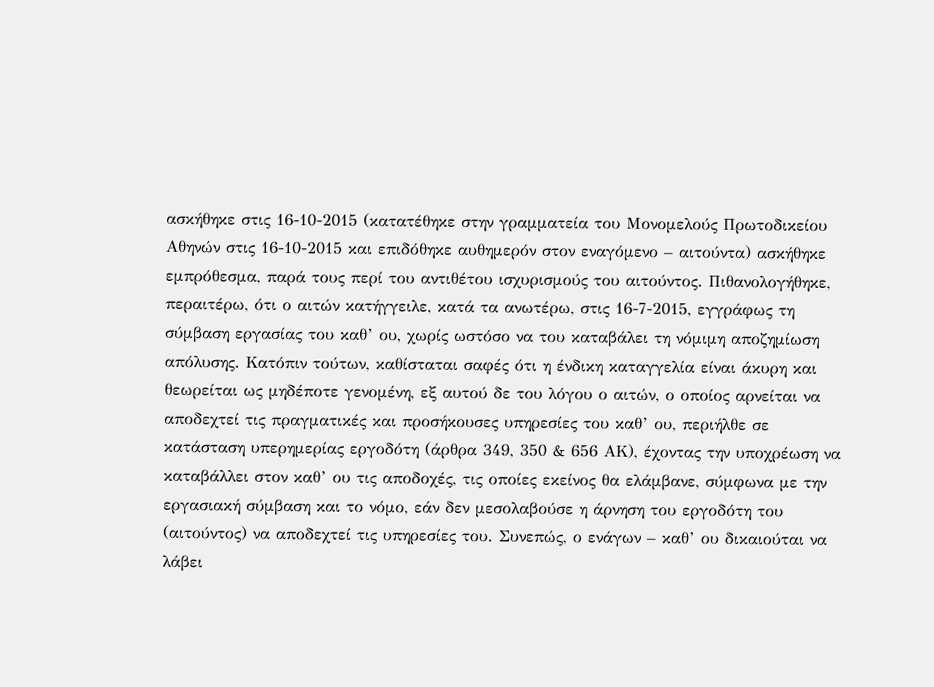ασκήθηκε στις 16-10-2015 (κατατέθηκε στην γραμματεία του Μονομελούς Πρωτοδικείου Αθηνών στις 16-10-2015 και επιδόθηκε αυθημερόν στον εναγόμενο – αιτούντα) ασκήθηκε εμπρόθεσμα, παρά τους περί του αντιθέτου ισχυρισμούς του αιτούντος. Πιθανολογήθηκε, περαιτέρω, ότι ο αιτών κατήγγειλε, κατά τα ανωτέρω, στις 16-7-2015, εγγράφως τη σύμβαση εργασίας του καθ’ ου, χωρίς ωστόσο να του καταβάλει τη νόμιμη αποζημίωση απόλυσης. Κατόπιν τούτων, καθίσταται σαφές ότι η ένδικη καταγγελία είναι άκυρη και θεωρείται ως μηδέποτε γενομένη, εξ αυτού δε του λόγου ο αιτών, ο οποίος αρνείται να αποδεχτεί τις πραγματικές και προσήκουσες υπηρεσίες του καθ’ ου, περιήλθε σε κατάσταση υπερημερίας εργοδότη (άρθρα 349, 350 & 656 ΑΚ), έχοντας την υποχρέωση να καταβάλλει στον καθ’ ου τις αποδοχές, τις οποίες εκείνος θα ελάμβανε, σύμφωνα με την εργασιακή σύμβαση και το νόμο, εάν δεν μεσολαβούσε η άρνηση του εργοδότη του (αιτούντος) να αποδεχτεί τις υπηρεσίες του. Συνεπώς, ο ενάγων – καθ’ ου δικαιούται να λάβει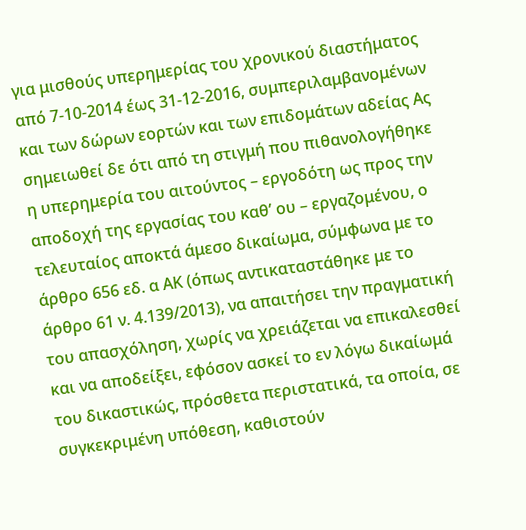για μισθούς υπερημερίας του χρονικού διαστήματος από 7-10-2014 έως 31-12-2016, συμπεριλαμβανομένων και των δώρων εορτών και των επιδομάτων αδείας Ας σημειωθεί δε ότι από τη στιγμή που πιθανολογήθηκε η υπερημερία του αιτούντος – εργοδότη ως προς την αποδοχή της εργασίας του καθ’ ου – εργαζομένου, ο τελευταίος αποκτά άμεσο δικαίωμα, σύμφωνα με το άρθρο 656 εδ. α ΑΚ (όπως αντικαταστάθηκε με το άρθρο 61 ν. 4.139/2013), να απαιτήσει την πραγματική του απασχόληση, χωρίς να χρειάζεται να επικαλεσθεί και να αποδείξει, εφόσον ασκεί το εν λόγω δικαίωμά του δικαστικώς, πρόσθετα περιστατικά, τα οποία, σε συγκεκριμένη υπόθεση, καθιστούν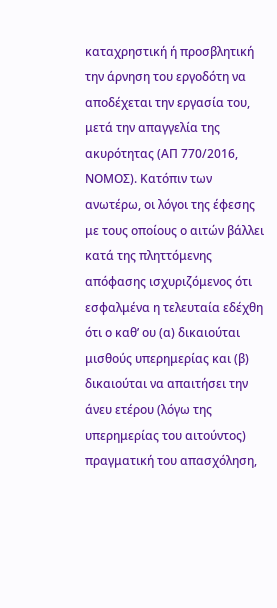καταχρηστική ή προσβλητική την άρνηση του εργοδότη να αποδέχεται την εργασία του, μετά την απαγγελία της ακυρότητας (ΑΠ 770/2016, ΝΟΜΟΣ). Κατόπιν των ανωτέρω, οι λόγοι της έφεσης με τους οποίους ο αιτών βάλλει κατά της πληττόμενης απόφασης ισχυριζόμενος ότι εσφαλμένα η τελευταία εδέχθη ότι ο καθ’ ου (α) δικαιούται μισθούς υπερημερίας και (β) δικαιούται να απαιτήσει την άνευ ετέρου (λόγω της υπερημερίας του αιτούντος) πραγματική του απασχόληση,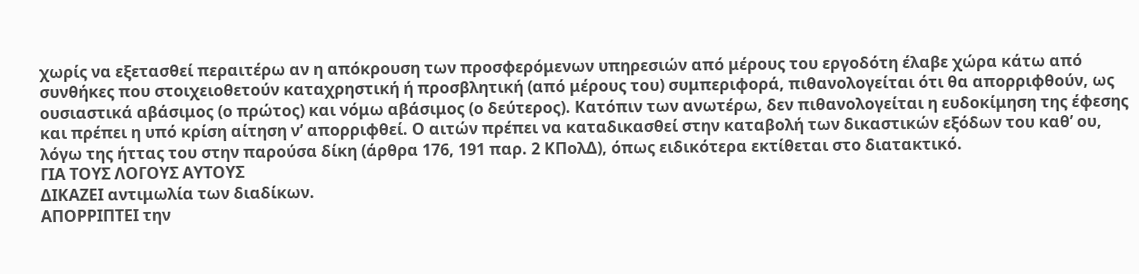χωρίς να εξετασθεί περαιτέρω αν η απόκρουση των προσφερόμενων υπηρεσιών από μέρους του εργοδότη έλαβε χώρα κάτω από συνθήκες που στοιχειοθετούν καταχρηστική ή προσβλητική (από μέρους του) συμπεριφορά, πιθανολογείται ότι θα απορριφθούν, ως ουσιαστικά αβάσιμος (ο πρώτος) και νόμω αβάσιμος (ο δεύτερος). Κατόπιν των ανωτέρω, δεν πιθανολογείται η ευδοκίμηση της έφεσης και πρέπει η υπό κρίση αίτηση ν’ απορριφθεί. Ο αιτών πρέπει να καταδικασθεί στην καταβολή των δικαστικών εξόδων του καθ’ ου, λόγω της ήττας του στην παρούσα δίκη (άρθρα 176, 191 παρ. 2 ΚΠολΔ), όπως ειδικότερα εκτίθεται στο διατακτικό.
ΓΙΑ ΤΟΥΣ ΛΟΓΟΥΣ ΑΥΤΟΥΣ
ΔΙΚΑΖΕΙ αντιμωλία των διαδίκων.
ΑΠΟΡΡΙΠΤΕΙ την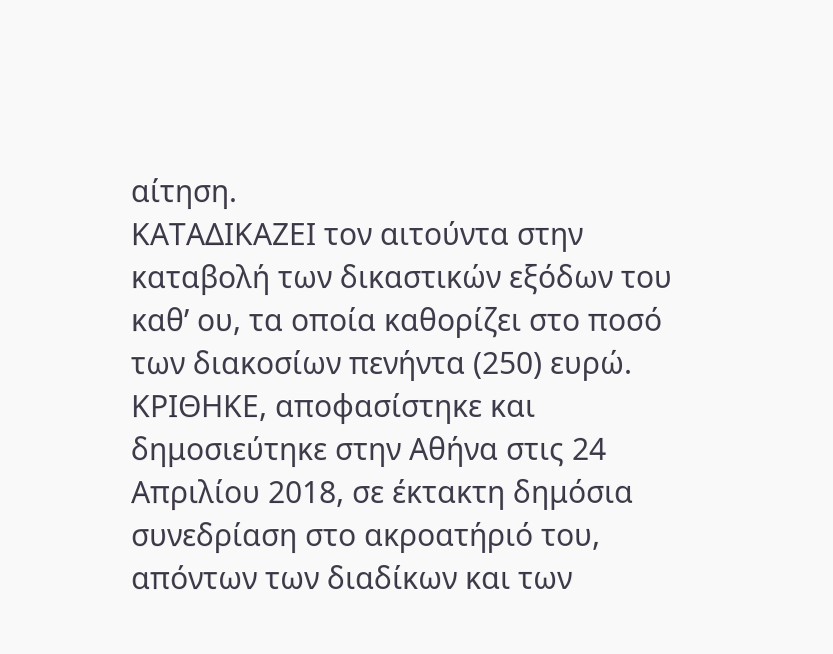αίτηση.
ΚΑΤΑΔΙΚΑΖΕΙ τον αιτούντα στην καταβολή των δικαστικών εξόδων του καθ’ ου, τα οποία καθορίζει στο ποσό των διακοσίων πενήντα (250) ευρώ.
ΚΡΙΘΗΚΕ, αποφασίστηκε και δημοσιεύτηκε στην Αθήνα στις 24 Απριλίου 2018, σε έκτακτη δημόσια συνεδρίαση στο ακροατήριό του, απόντων των διαδίκων και των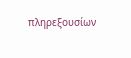πληρεξουσίων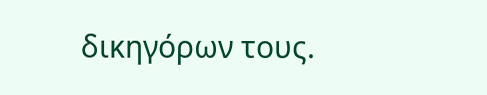δικηγόρων τους.